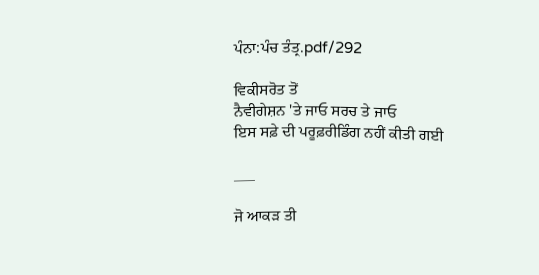ਪੰਨਾ:ਪੰਚ ਤੰਤ੍ਰ.pdf/292

ਵਿਕੀਸਰੋਤ ਤੋਂ
ਨੈਵੀਗੇਸ਼ਨ 'ਤੇ ਜਾਓ ਸਰਚ ਤੇ ਜਾਓ
ਇਸ ਸਫ਼ੇ ਦੀ ਪਰੂਫ਼ਰੀਡਿੰਗ ਨਹੀਂ ਕੀਤੀ ਗਈ

___

ਜੋ ਆਕੜ ਤੀ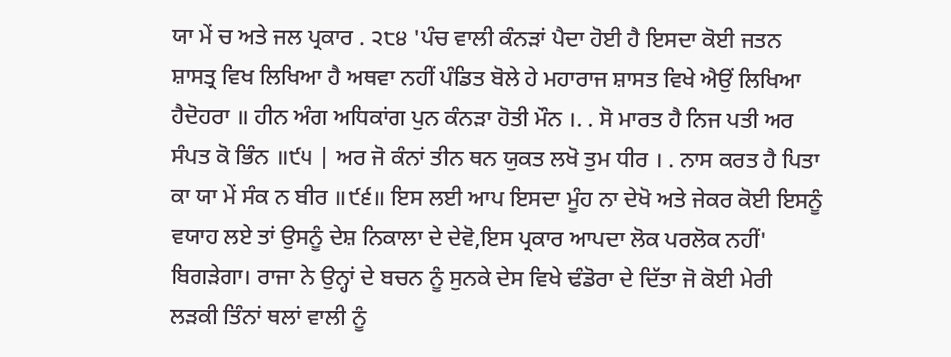ਯਾ ਮੇਂ ਚ ਅਤੇ ਜਲ ਪ੍ਰਕਾਰ . ੨੮੪ 'ਪੰਚ ਵਾਲੀ ਕੰਨੜਾਂ ਪੈਦਾ ਹੋਈ ਹੈ ਇਸਦਾ ਕੋਈ ਜਤਨ ਸ਼ਾਸਤ੍ਰ ਵਿਖ ਲਿਖਿਆ ਹੈ ਅਥਵਾ ਨਹੀਂ ਪੰਡਿਤ ਬੋਲੇ ਹੇ ਮਹਾਰਾਜ ਸ਼ਾਸਤ ਵਿਖੇ ਐਉਂ ਲਿਖਿਆ ਹੈਦੋਹਰਾ ॥ ਹੀਨ ਅੰਗ ਅਧਿਕਾਂਗ ਪੁਨ ਕੰਨੜਾ ਹੋਤੀ ਮੌਨ ।. . ਸੋ ਮਾਰਤ ਹੈ ਨਿਜ ਪਤੀ ਅਰ ਸੰਪਤ ਕੋ ਭਿੰਨ ॥੯੫ | ਅਰ ਜੋ ਕੰਨਾਂ ਤੀਨ ਥਨ ਯੁਕਤ ਲਖੋ ਤੁਮ ਧੀਰ । . ਨਾਸ ਕਰਤ ਹੈ ਪਿਤਾ ਕਾ ਯਾ ਮੇਂ ਸੰਕ ਨ ਬੀਰ ॥੯੬॥ ਇਸ ਲਈ ਆਪ ਇਸਦਾ ਮੂੰਹ ਨਾ ਦੇਖੋ ਅਤੇ ਜੇਕਰ ਕੋਈ ਇਸਨੂੰ ਵਯਾਹ ਲਏ ਤਾਂ ਉਸਨੂੰ ਦੇਸ਼ ਨਿਕਾਲਾ ਦੇ ਦੇਵੋ,ਇਸ ਪ੍ਰਕਾਰ ਆਪਦਾ ਲੋਕ ਪਰਲੋਕ ਨਹੀਂ' ਬਿਗੜੇਗਾ। ਰਾਜਾ ਨੇ ਉਨ੍ਹਾਂ ਦੇ ਬਚਨ ਨੂੰ ਸੁਨਕੇ ਦੇਸ ਵਿਖੇ ਢੰਡੋਰਾ ਦੇ ਦਿੱਤਾ ਜੋ ਕੋਈ ਮੇਰੀ ਲੜਕੀ ਤਿੰਨਾਂ ਥਲਾਂ ਵਾਲੀ ਨੂੰ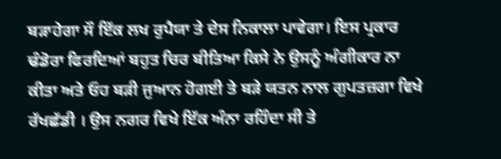ਬੜਾਹੇਗਾ ਸੌ ਇੱਕ ਲਖ ਰੁਪੈਯਾ ਤੇ ਦੇਸ ਨਿਕਾਲਾ ਪਾਵੇਗਾ। ਇਸ ਪ੍ਰਕਾਰ ਢੰਡੋਰਾ ਫਿਰਦਿਆਂ ਬਹੁਤ ਚਿਰ ਬੀਤਿਆ ਕਿਸੇ ਨੇ ਉਸਨੂੰ ਅੰਗੀਕਾਰ ਨਾ ਕੀਤਾ ਅਤੇ ਓਹ ਬੜੀ ਜੁਆਨ ਹੋਗਈ ਤੇ ਬੜੇ ਯਤਨ ਨਾਲ ਗੁਪਤਜ਼ਗਾ ਵਿਖੇ ਰੱਖਛੱਡੀ । ਉਸ ਨਗਰ ਵਿਖੇ ਇੱਕ ਅੰਨਾ ਰਹਿੰਦਾ ਸੀ ਤੇ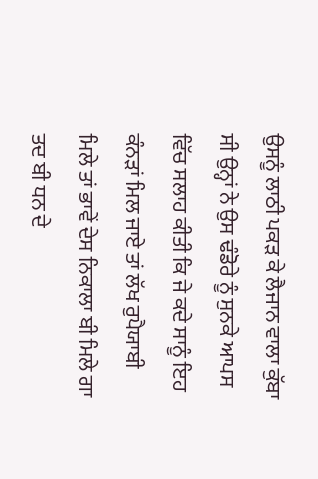ਉਸਨੂੰ ਲਾਠੀ ਪਕੜ ਕੇ ਲੈਜਾਨ ਵਾਲਾ ਕੁੱਬਾ ਸੀ ਉਨ੍ਹਾਂ ਨੇ ਉਸ ਢੰਡੋਰੇ ਨੂੰ ਸੁਨਕੇ ਆਪਸ ਵਿੱਚ ਸਲਾਹ ਕੀਤੀ ਕਿ ਜੇ ਕਦੇ ਸਾਨੂੰ ਇਹ ਕੰਨੜਾਂ ਮਿਲ ਜਾਏ ਤਾਂ ਲੱਖ ਰੁਪੈਯਾਬੀ ਮਿਲੇ ਤਾਂ ਭਾਵੇਂ ਦੇਸ ਨਿਕਾਲਾ ਬੀ ਮਿਲੇ ਗਾ ਤਦ ਬੀ ਧਨ ਦੇ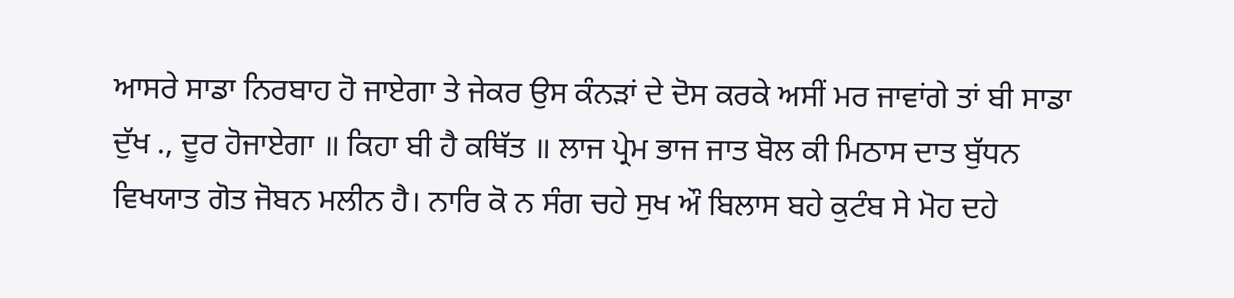ਆਸਰੇ ਸਾਡਾ ਨਿਰਬਾਹ ਹੋ ਜਾਏਗਾ ਤੇ ਜੇਕਰ ਉਸ ਕੰਨੜਾਂ ਦੇ ਦੋਸ ਕਰਕੇ ਅਸੀਂ ਮਰ ਜਾਵਾਂਗੇ ਤਾਂ ਬੀ ਸਾਡਾ ਦੁੱਖ ., ਦੂਰ ਹੋਜਾਏਗਾ ॥ ਕਿਹਾ ਬੀ ਹੈ ਕਥਿੱਤ ॥ ਲਾਜ ਪ੍ਰੇਮ ਭਾਜ ਜਾਤ ਬੋਲ ਕੀ ਮਿਠਾਸ ਦਾਤ ਬੁੱਧਨ ਵਿਖਯਾਤ ਗੋਤ ਜੋਬਨ ਮਲੀਨ ਹੈ। ਨਾਰਿ ਕੋ ਨ ਸੰਗ ਚਹੇ ਸੁਖ ਔ ਬਿਲਾਸ ਬਹੇ ਕੁਟੰਬ ਸੇ ਮੋਹ ਦਹੇ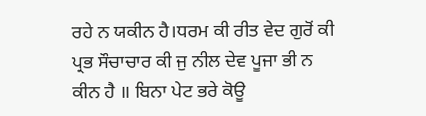ਰਹੇ ਨ ਯਕੀਨ ਹੈ।ਧਰਮ ਕੀ ਰੀਤ ਵੇਦ ਗੁਰੋਂ ਕੀ ਪ੍ਰਭ ਸੌਚਾਚਾਰ ਕੀ ਜੁ ਨੀਲ ਦੇਵ ਪੂਜਾ ਭੀ ਨ ਕੀਨ ਹੈ ॥ ਬਿਨਾ ਪੇਟ ਭਰੇ ਕੋਊ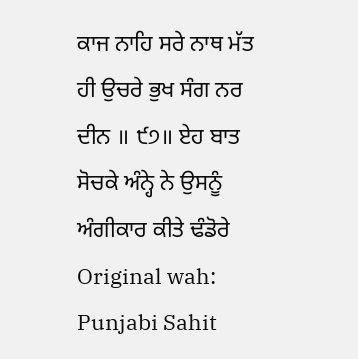ਕਾਜ ਨਾਹਿ ਸਰੇ ਨਾਥ ਮੱਤ ਹੀ ਉਚਰੇ ਭੁਖ ਸੰਗ ਨਰ ਦੀਨ ॥ ੯੭॥ ਏਹ ਬਾਤ ਸੋਚਕੇ ਅੰਨ੍ਹੇ ਨੇ ਉਸਨੂੰ ਅੰਗੀਕਾਰ ਕੀਤੇ ਢੰਡੋਰੇ Original wah: Punjabi Sahit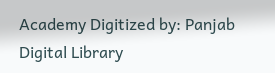Academy Digitized by: Panjab Digital Library